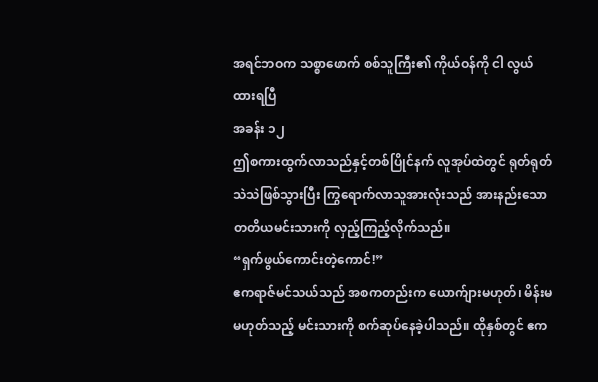အရင်ဘဝက သစ္စာဖောက် စစ်သူကြီး၏ ကိုယ်ဝန်ကို ငါ လွယ်ထားရပြီ
အခန်း ၁၂
ဤစကားထွက်လာသည်နှင့်တစ်ပြိုင်နက် လူအုပ်ထဲတွင် ရုတ်ရုတ်သဲသဲဖြစ်သွားပြီး ကြွရောက်လာသူအားလုံးသည် အားနည်းသော တတိယမင်းသားကို လှည့်ကြည့်လိုက်သည်။
“ရှက်ဖွယ်ကောင်းတဲ့ကောင်!”
ဧကရာဇ်မင်သယ်သည် အစကတည်းက ယောက်ျားမဟုတ်၊ မိန်းမမဟုတ်သည့် မင်းသားကို စက်ဆုပ်နေခဲ့ပါသည်။ ထိုနှစ်တွင် ဧက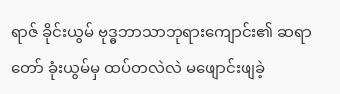ရာဇ် ခိုင်းယွမ် ဗုဒ္ဓဘာသာဘုရားကျောင်း၏ ဆရာတော် ခုံးယွမ်မှ ထပ်တလဲလဲ မဖျောင်းဖျခဲ့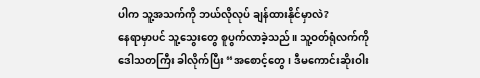ပါက သူ့အသက်ကို ဘယ်လိုလုပ် ချန်ထားနိုင်မှာလဲ?
နေရာမှာပင် သူ့သွေးတွေ စူပွက်လာခဲ့သည်။ သူ့ဝတ်ရုံလက်ကို ဒေါသတကြီး ခါလိုက်ပြီး “အစောင့်တွေ၊ ဒီမကောင်းဆိုးဝါး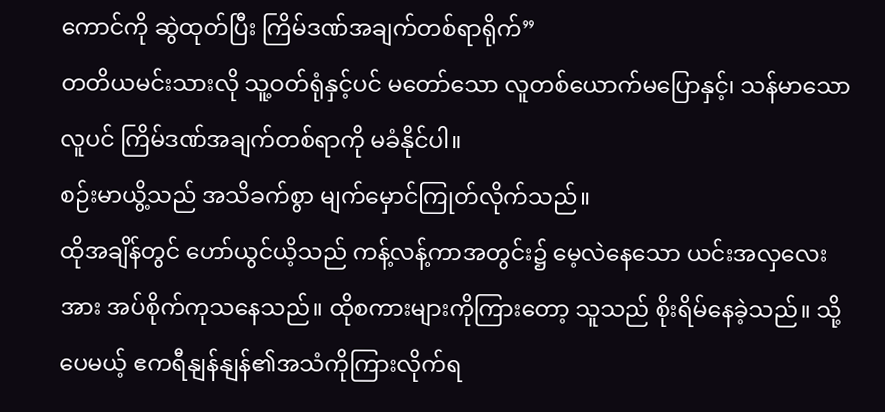ကောင်ကို ဆွဲထုတ်ပြီး ကြိမ်ဒဏ်အချက်တစ်ရာရိုက်”
တတိယမင်းသားလို သူ့ဝတ်ရုံနှင့်ပင် မတော်သော လူတစ်ယောက်မပြောနှင့်၊ သန်မာသောလူပင် ကြိမ်ဒဏ်အချက်တစ်ရာကို မခံနိုင်ပါ။
စဉ်းမာယွိ့သည် အသိခက်စွာ မျက်မှောင်ကြုတ်လိုက်သည်။
ထိုအချိန်တွင် ဟော်ယွင်ယိ့သည် ကန့်လန့်ကာအတွင်း၌ မေ့လဲနေသော ယင်းအလှလေးအား အပ်စိုက်ကုသနေသည်။ ထိုစကားများကိုကြားတော့ သူသည် စိုးရိမ်နေခဲ့သည်။ သို့ပေမယ့် ဧကရီနျန်နျန်၏အသံကိုကြားလိုက်ရ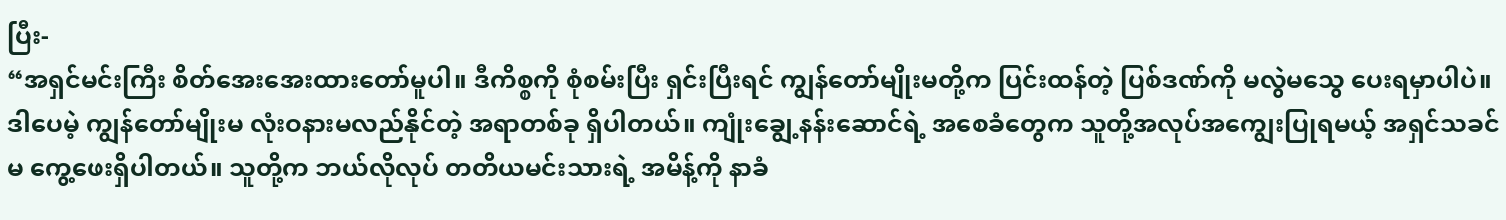ပြီး-
“အရှင်မင်းကြီး စိတ်အေးအေးထားတော်မူပါ။ ဒီကိစ္စကို စုံစမ်းပြီး ရှင်းပြီးရင် ကျွန်တော်မျိုးမတို့က ပြင်းထန်တဲ့ ပြစ်ဒဏ်ကို မလွဲမသွေ ပေးရမှာပါပဲ။ ဒါပေမဲ့ ကျွန်တော်မျိုးမ လုံးဝနားမလည်နိုင်တဲ့ အရာတစ်ခု ရှိပါတယ်။ ကျုံးချွေ့နန်းဆောင်ရဲ့ အစေခံတွေက သူတို့အလုပ်အကျွေးပြုရမယ့် အရှင်သခင်မ ကွေ့ဖေးရှိပါတယ်။ သူတို့က ဘယ်လိုလုပ် တတိယမင်းသားရဲ့ အမိန့်ကို နာခံ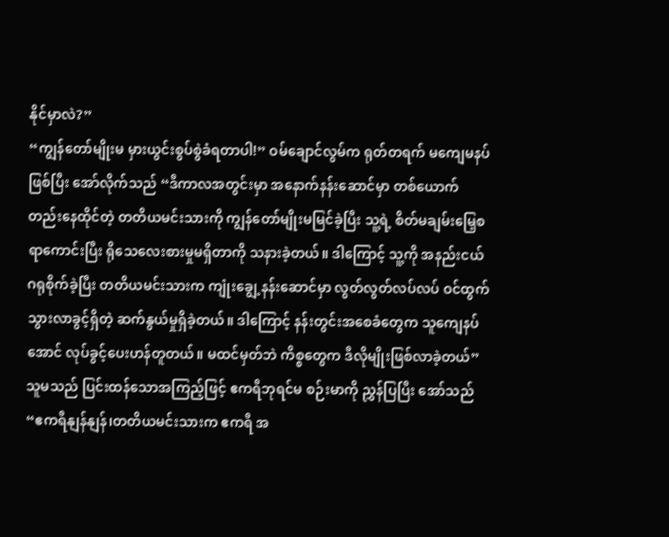နိုင်မှာလဲ?”
“ကျွန်တော်မျိုးမ မှားယွင်းစွပ်စွဲခံရတာပါ!” ဝမ်ချောင်လွမ်က ရုတ်တရက် မကျေမနပ်ဖြစ်ပြီး အော်လိုက်သည် “ဒီကာလအတွင်းမှာ အနောက်နန်းဆောင်မှာ တစ်ယောက်တည်းနေထိုင်တဲ့ တတိယမင်းသားကို ကျွန်တော်မျိုးမမြင်ခဲ့ပြီး သူ့ရဲ့ စိတ်မချမ်းမြေ့စရာကောင်းပြီး ရိုသေလေးစားမှုမရှိတာကို သနားခဲ့တယ်။ ဒါကြောင့် သူ့ကို အနည်းငယ် ဂရုစိုက်ခဲ့ပြီး တတိယမင်းသားက ကျုံးချွေ့နန်းဆောင်မှာ လွတ်လွတ်လပ်လပ် ဝင်ထွက်သွားလာခွင့်ရှိတဲ့ ဆက်နွယ်မှုရှိခဲ့တယ်။ ဒါကြောင့် နန်းတွင်းအစေခံတွေက သူကျေနပ်အောင် လုပ်ခွင့်ပေးဟန်တူတယ်။ မထင်မှတ်ဘဲ ကိစ္စတွေက ဒီလိုမျိုးဖြစ်လာခဲ့တယ်”
သူမသည် ပြင်းထန်သောအကြည့်ဖြင့် ဧကရီဘုရင်မ စဉ်းမာကို ညွှန်ပြပြီး အော်သည် “ဧကရီနျန်နျန်၊တတိယမင်းသားက ဧကရီ အ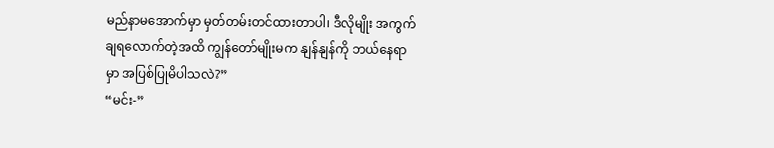မည်နာမအောက်မှာ မှတ်တမ်းတင်ထားတာပါ၊ ဒီလိုမျိုး အကွက်ချရလောက်တဲ့အထိ ကျွန်တော်မျိုးမက နျန်နျန်ကို ဘယ်နေရာမှာ အပြစ်ပြုမိပါသလဲ?”
“မင်း-”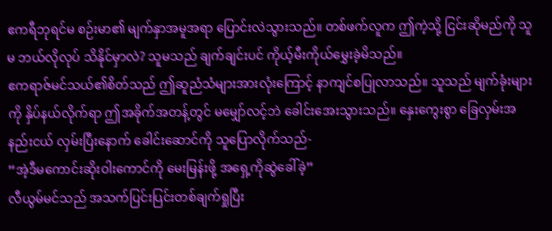ဧကရီဘုရင်မ စဉ်းမာ၏ မျက်နှာအမူအရာ ပြောင်းလဲသွားသည်။ တစ်ဖက်လူက ဤကဲ့သို့ ငြင်းဆိုမည်ကို သူမ ဘယ်လိုလုပ် သိနိုင်မှာလဲ? သူမသည် ချက်ချင်းပင် ကိုယ့်မီးကိုယ်မွှေးခဲ့မိသည်။
ဧကရာဇ်မင်သယ်၏စိတ်သည် ဤဆူညံသံများအားလုံးကြောင့် နာကျင်စပြုလာသည်။ သူသည် မျက်ခုံးများကို နှိပ်နယ်လိုက်ရာ ဤအခိုက်အတန့်တွင် မမျှော်လင့်ဘဲ ခေါင်းအေးသွားသည်။ နှေးကွေးစွာ ခြေလှမ်းအနည်းငယ် လှမ်းပြီးနောက် ခေါင်းဆောင်ကို သူပြောလိုက်သည်-
“အဲ့ဒီမကောင်းဆိုးဝါးကောင်ကို မေးမြန်းဖို့ အရှေ့ကိုဆွဲခေါ်ခဲ့”
လီယွမ်မင်သည် အသက်ပြင်းပြင်းတစ်ချက်ရှုပြီး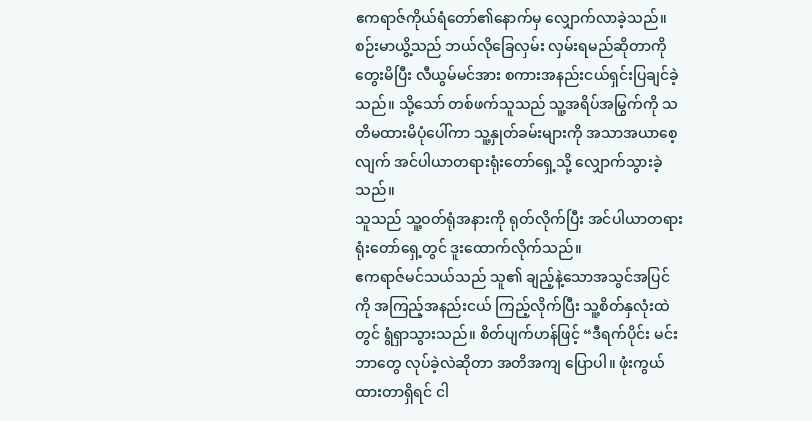ဧကရာဇ်ကိုယ်ရံတော်၏နောက်မှ လျှောက်လာခဲ့သည်။ စဉ်းမာယွိ့သည် ဘယ်လိုခြေလှမ်း လှမ်းရမည်ဆိုတာကို တွေးမိပြီး လီယွမ်မင်အား စကားအနည်းငယ်ရှင်းပြချင်ခဲ့သည်။ သို့သော် တစ်ဖက်သူသည် သူ့အရိပ်အမြွက်ကို သတိမထားမိပုံပေါ်ကာ သူ့နှုတ်ခမ်းများကို အသာအယာစေ့လျက် အင်ပါယာတရားရုံးတော်ရှေ့သို့ လျှောက်သွားခဲ့သည်။
သူသည် သူ့ဝတ်ရုံအနားကို ရုတ်လိုက်ပြီး အင်ပါယာတရားရုံးတော်ရှေ့တွင် ဒူးထောက်လိုက်သည်။
ဧကရာဇ်မင်သယ်သည် သူ၏ ချည့်နဲ့သောအသွင်အပြင်ကို အကြည့်အနည်းငယ် ကြည့်လိုက်ပြီး သူ့စိတ်နှလုံးထဲတွင် ရွံရှာသွားသည်။ စိတ်ပျက်ဟန်ဖြင့် “ဒီရက်ပိုင်း မင်းဘာတွေ လုပ်ခဲ့လဲဆိုတာ အတိအကျ ပြောပါ။ ဖုံးကွယ်ထားတာရှိရင် ငါ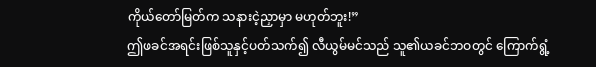ကိုယ်တော်မြတ်က သနားငဲ့ညှာမှာ မဟုတ်ဘူး!”
ဤဖခင်အရင်းဖြစ်သူနှင့်ပတ်သက်၍ လီယွမ်မင်သည် သူ၏ယခင်ဘဝတွင် ကြောက်ရွံ့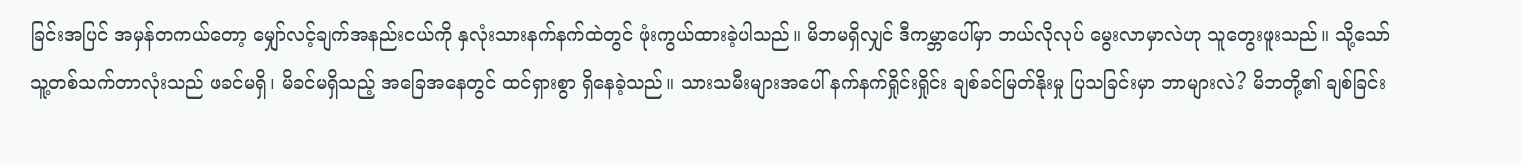ခြင်းအပြင် အမှန်တကယ်တော့ မျှော်လင့်ချက်အနည်းငယ်ကို နှလုံးသားနက်နက်ထဲတွင် ဖုံးကွယ်ထားခဲ့ပါသည်။ မိဘမရှိလျှင် ဒီကမ္ဘာပေါ်မှာ ဘယ်လိုလုပ် မွေးလာမှာလဲဟု သူတွေးဖူးသည်။ သို့သော် သူ့တစ်သက်တာလုံးသည် ဖခင်မရှိ၊ မိခင်မရှိသည့် အခြေအနေတွင် ထင်ရှားစွာ ရှိနေခဲ့သည်။ သားသမီးများအပေါ် နက်နက်ရှိုင်းရှိုင်း ချစ်ခင်မြတ်နိုးမှု ပြသခြင်းမှာ ဘာများလဲ? မိဘတို့၏ ချစ်ခြင်း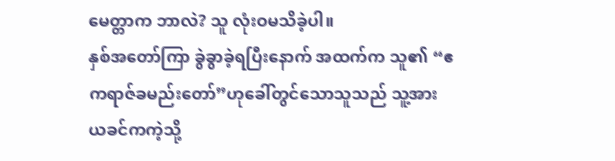မေတ္တာက ဘာလဲ? သူ လုံးဝမသိခဲ့ပါ။
နှစ်အတော်ကြာ ခွဲခွာခဲ့ရပြီးနောက် အထက်က သူ၏ “ဧကရာဇ်ခမည်းတော်”ဟုခေါ်တွင်သောသူသည် သူ့အား ယခင်ကကဲ့သို့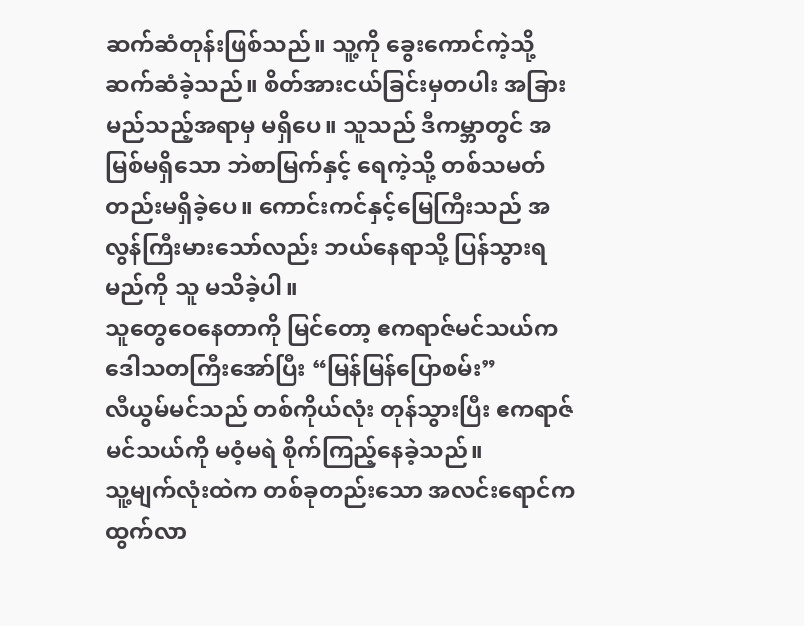ဆက်ဆံတုန်းဖြစ်သည်။ သူ့ကို ခွေးကောင်ကဲ့သို့ ဆက်ဆံခဲ့သည်။ စိတ်အားငယ်ခြင်းမှတပါး အခြားမည်သည့်အရာမှ မရှိပေ။ သူသည် ဒီကမ္ဘာတွင် အမြစ်မရှိသော ဘဲစာမြက်နှင့် ရေကဲ့သို့ တစ်သမတ်တည်းမရှိခဲ့ပေ။ ကောင်းကင်နှင့်မြေကြီးသည် အလွန်ကြီးမားသော်လည်း ဘယ်နေရာသို့ ပြန်သွားရမည်ကို သူ မသိခဲ့ပါ။
သူတွေဝေနေတာကို မြင်တော့ ဧကရာဇ်မင်သယ်က ဒေါသတကြီးအော်ပြီး “မြန်မြန်ပြောစမ်း”
လီယွမ်မင်သည် တစ်ကိုယ်လုံး တုန်သွားပြီး ဧကရာဇ်မင်သယ်ကို မဝံ့မရဲ စိုက်ကြည့်နေခဲ့သည်။
သူ့မျက်လုံးထဲက တစ်ခုတည်းသော အလင်းရောင်က ထွက်လာ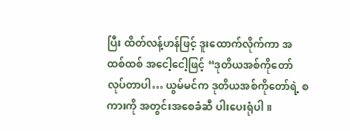ပြီး ထိတ်လန့်ဟန်ဖြင့် ဒူးထောက်လိုက်ကာ အထစ်ထစ် အငေါ့ငေါ့ဖြင့် “ဒုတိယအစ်ကိုတော်လုပ်တာပါ… ယွမ်မင်က ဒုတိယအစ်ကိုတော်ရဲ့ စကားကို အတွင်းအစေခံဆီ ပါးပေးရုံပါ။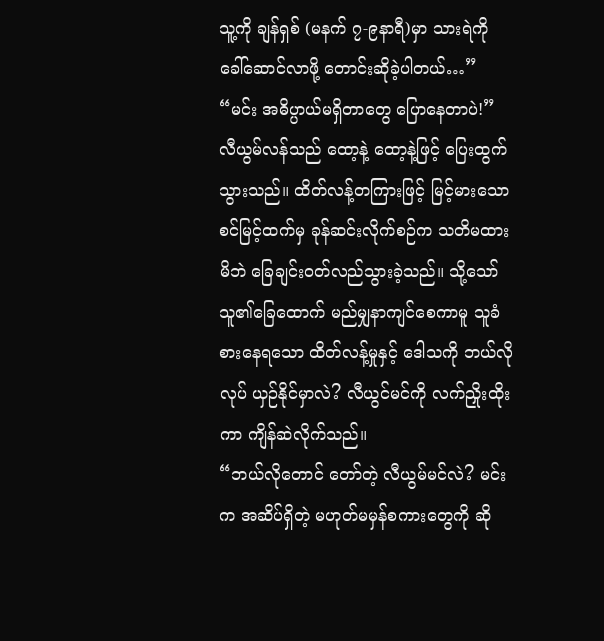သူ့ကို ချန်ရှစ် (မနက် ၇-၉နာရီ)မှာ သားရဲကို ခေါ်ဆောင်လာဖို့ တောင်းဆိုခဲ့ပါတယ်…”
“မင်း အဓိပ္ပာယ်မရှိတာတွေ ပြောနေတာပဲ!”
လီယွမ်လန်သည် ထော့နဲ့ ထော့နဲ့ဖြင့် ပြေးထွက်သွားသည်။ ထိတ်လန့်တကြားဖြင့် မြင့်မားသောစင်မြင့်ထက်မှ ခုန်ဆင်းလိုက်စဉ်က သတိမထားမိဘဲ ခြေချင်းဝတ်လည်သွားခဲ့သည်။ သို့သော် သူ၏ခြေထောက် မည်မျှနာကျင်စေကာမူ သူခံစားနေရသော ထိတ်လန့်မှုနှင့် ဒေါသကို ဘယ်လိုလုပ် ယှဉ်နိုင်မှာလဲ? လီယွင်မင်ကို လက်ညှိုးထိုးကာ ကျိန်ဆဲလိုက်သည်။
“ဘယ်လိုတောင် တော်တဲ့ လီယွမ်မင်လဲ? မင်းက အဆိပ်ရှိတဲ့ မဟုတ်မမှန်စကားတွေကို ဆို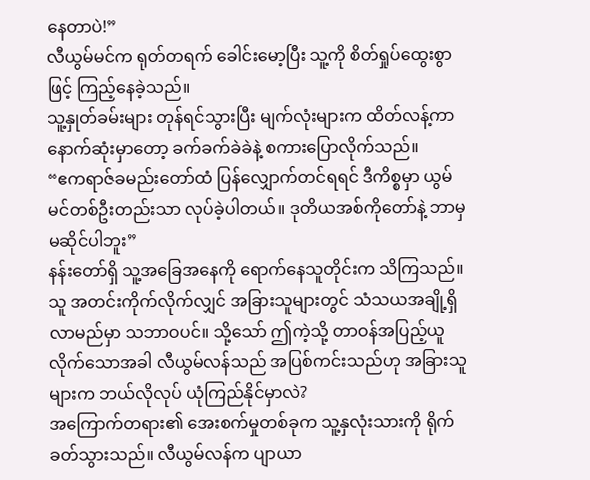နေတာပဲ!”
လီယွမ်မင်က ရုတ်တရက် ခေါင်းမော့ပြီး သူ့ကို စိတ်ရှုပ်ထွေးစွာဖြင့် ကြည့်နေခဲ့သည်။
သူ့နှုတ်ခမ်းများ တုန်ရင်သွားပြီး မျက်လုံးများက ထိတ်လန့်ကာ နောက်ဆုံးမှာတော့ ခက်ခက်ခဲခဲနဲ့ စကားပြောလိုက်သည်။
“ဧကရာဇ်ခမည်းတော်ထံ ပြန်လျှောက်တင်ရရင် ဒီကိစ္စမှာ ယွမ်မင်တစ်ဦးတည်းသာ လုပ်ခဲ့ပါတယ်။ ဒုတိယအစ်ကိုတော်နဲ့ ဘာမှမဆိုင်ပါဘူး”
နန်းတော်ရှိ သူ့အခြေအနေကို ရောက်နေသူတိုင်းက သိကြသည်။ သူ အတင်းကိုက်လိုက်လျှင် အခြားသူများတွင် သံသယအချို့ရှိလာမည်မှာ သဘာဝပင်။ သို့သော် ဤကဲ့သို့ တာဝန်အပြည့်ယူလိုက်သောအခါ လီယွမ်လန်သည် အပြစ်ကင်းသည်ဟု အခြားသူများက ဘယ်လိုလုပ် ယုံကြည်နိုင်မှာလဲ?
အကြောက်တရား၏ အေးစက်မှုတစ်ခုက သူ့နှလုံးသားကို ရိုက်ခတ်သွားသည်။ လီယွမ်လန်က ပျာယာ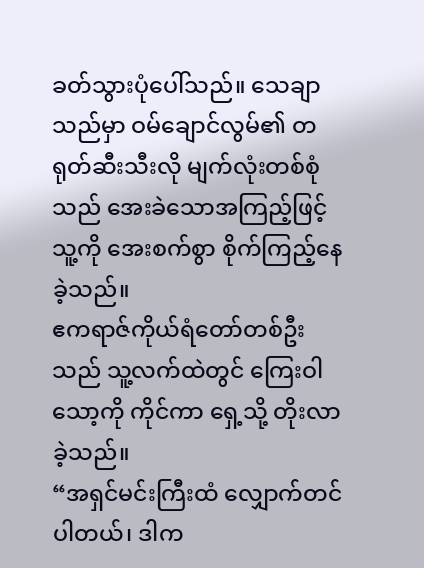ခတ်သွားပုံပေါ်သည်။ သေချာသည်မှာ ဝမ်ချောင်လွမ်၏ တရုတ်ဆီးသီးလို မျက်လုံးတစ်စုံသည် အေးခဲသောအကြည့်ဖြင့် သူ့ကို အေးစက်စွာ စိုက်ကြည့်နေခဲ့သည်။
ဧကရာဇ်ကိုယ်ရံတော်တစ်ဦးသည် သူ့လက်ထဲတွင် ကြေးဝါသော့ကို ကိုင်ကာ ရှေ့သို့ တိုးလာခဲ့သည်။
“အရှင်မင်းကြီးထံ လျှောက်တင်ပါတယ်၊ ဒါက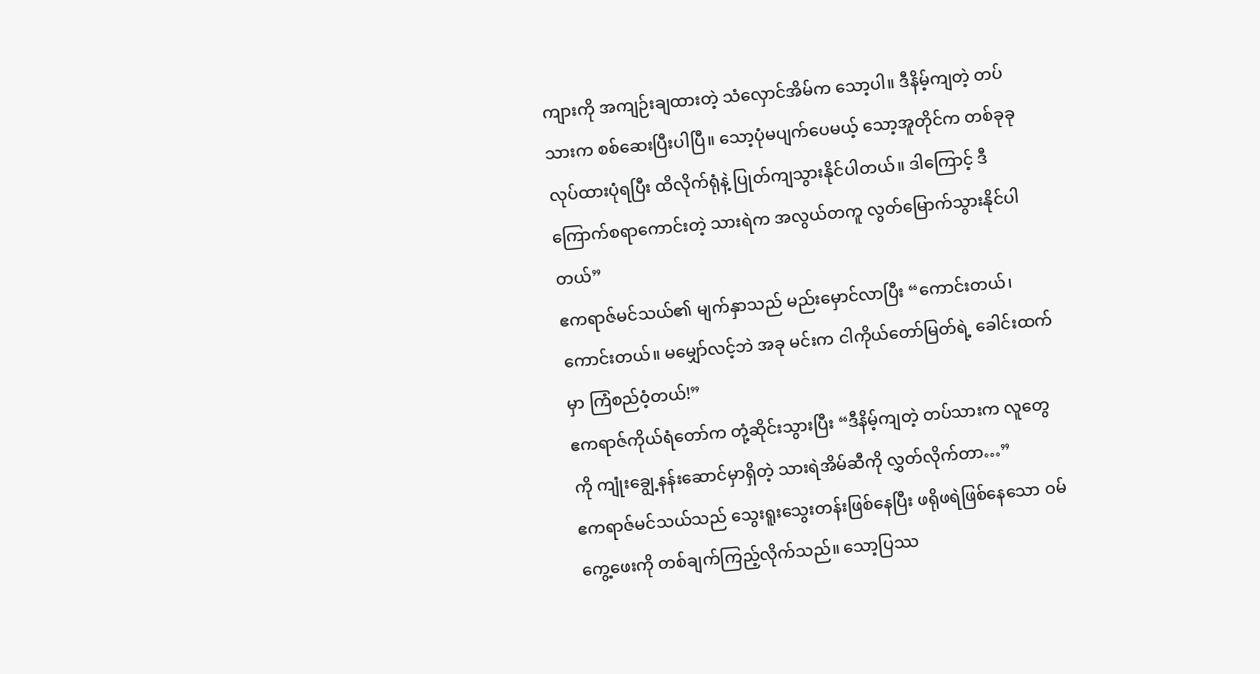ကျားကို အကျဉ်းချထားတဲ့ သံလှောင်အိမ်က သော့ပါ။ ဒီနိမ့်ကျတဲ့ တပ်သားက စစ်ဆေးပြီးပါပြီ။ သော့ပုံမပျက်ပေမယ့် သော့အူတိုင်က တစ်ခုခုလုပ်ထားပုံရပြီး ထိလိုက်ရုံနဲ့ ပြုတ်ကျသွားနိုင်ပါတယ်။ ဒါကြောင့် ဒီကြောက်စရာကောင်းတဲ့ သားရဲက အလွယ်တကူ လွတ်မြောက်သွားနိုင်ပါတယ်”
ဧကရာဇ်မင်သယ်၏ မျက်နှာသည် မည်းမှောင်လာပြီး “ကောင်းတယ်၊ ကောင်းတယ်။ မမျှော်လင့်ဘဲ အခု မင်းက ငါကိုယ်တော်မြတ်ရဲ့ ခေါင်းထက်မှာ ကြံစည်ဝံ့တယ်!”
ဧကရာဇ်ကိုယ်ရံတော်က တုံ့ဆိုင်းသွားပြီး “ဒီနိမ့်ကျတဲ့ တပ်သားက လူတွေကို ကျုံးချွေ့နန်းဆောင်မှာရှိတဲ့ သားရဲအိမ်ဆီကို လွှတ်လိုက်တာ…”
ဧကရာဇ်မင်သယ်သည် သွေးရူးသွေးတန်းဖြစ်နေပြီး ဖရိုဖရဲဖြစ်နေသော ဝမ်ကွေ့ဖေးကို တစ်ချက်ကြည့်လိုက်သည်။ သော့ပြဿ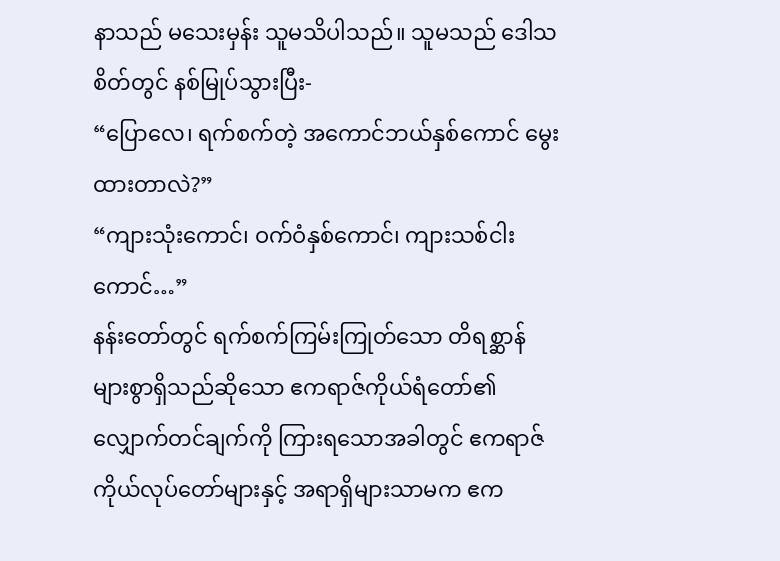နာသည် မသေးမှန်း သူမသိပါသည်။ သူမသည် ဒေါသစိတ်တွင် နစ်မြုပ်သွားပြီး-
“ပြောလေ၊ ရက်စက်တဲ့ အကောင်ဘယ်နှစ်ကောင် မွေးထားတာလဲ?”
“ကျားသုံးကောင်၊ ဝက်ဝံနှစ်ကောင်၊ ကျားသစ်ငါးကောင်…”
နန်းတော်တွင် ရက်စက်ကြမ်းကြုတ်သော တိရစ္ဆာန်များစွာရှိသည်ဆိုသော ဧကရာဇ်ကိုယ်ရံတော်၏ လျှောက်တင်ချက်ကို ကြားရသောအခါတွင် ဧကရာဇ်ကိုယ်လုပ်တော်များနှင့် အရာရှိများသာမက ဧက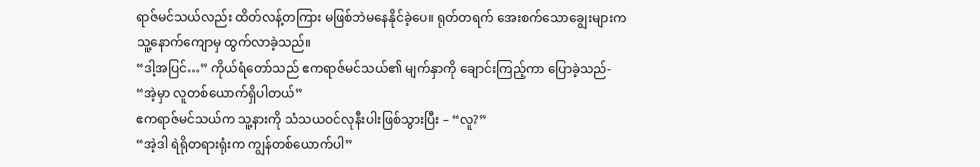ရာဇ်မင်သယ်လည်း ထိတ်လန့်တကြား မဖြစ်ဘဲမနေနိုင်ခဲ့ပေ။ ရုတ်တရက် အေးစက်သောချွေးများက သူ့နောက်ကျောမှ ထွက်လာခဲ့သည်။
“ဒါ့အပြင်…” ကိုယ်ရံတော်သည် ဧကရာဇ်မင်သယ်၏ မျက်နှာကို ချောင်းကြည့်ကာ ပြောခဲ့သည်- “အဲ့မှာ လူတစ်ယောက်ရှိပါတယ်”
ဧကရာဇ်မင်သယ်က သူ့နားကို သံသယဝင်လုနီးပါးဖြစ်သွားပြီး – “လူ?”
“အဲ့ဒါ ရဲရိုတရားရုံးက ကျွန်တစ်ယောက်ပါ”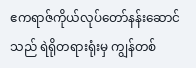ဧကရာဇ်ကိုယ်လုပ်တော်နန်းဆောင်သည် ရဲရိုတရားရုံးမှ ကျွန်တစ်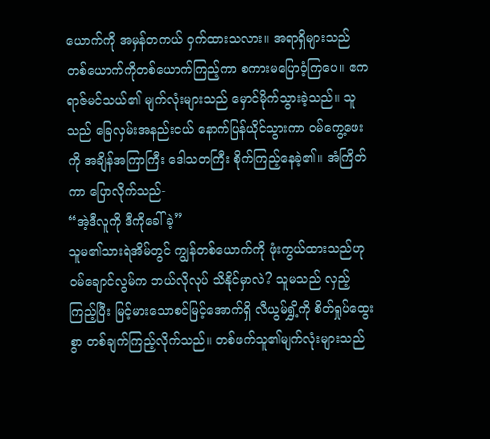ယောက်ကို အမှန်တကယ် ဝှက်ထားသလား။ အရာရှိများသည် တစ်ယောက်ကိုတစ်ယောက်ကြည့်ကာ စကားမပြောဝံ့ကြပေ။ ဧကရာဇ်မင်သယ်၏ မျက်လုံးများသည် မှောင်မိုက်သွားခဲ့သည်။ သူသည် ခြေလှမ်းအနည်းငယ် နောက်ပြန်ယိုင်သွားကာ ဝမ်ကွေ့ဖေးကို အချိန်အကြာကြီး ဒေါသတကြီး စိုက်ကြည့်နေခဲ့၏။ အံကြိတ်ကာ ပြောလိုက်သည်-
“အဲ့ဒီလူကို ဒီကိုခေါ်ခဲ့”
သူမ၏သားရဲအိမ်တွင် ကျွန်တစ်ယောက်ကို ဖုံးကွယ်ထားသည်ဟု ဝမ်ချောင်လွမ်က ဘယ်လိုလုပ် သိနိုင်မှာလဲ? သူမသည် လှည့်ကြည့်ပြီး မြင့်မားသောစင်မြင့်အောက်ရှိ လီယွမ်ရွှိ့ကို စိတ်ရှုပ်ထွေးစွာ တစ်ချက်ကြည့်လိုက်သည်။ တစ်ဖက်သူ၏မျက်လုံးများသည်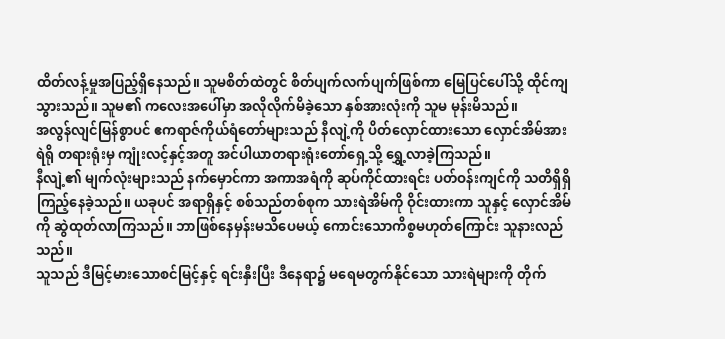ထိတ်လန့်မှုအပြည့်ရှိနေသည်။ သူမစိတ်ထဲတွင် စိတ်ပျက်လက်ပျက်ဖြစ်ကာ မြေပြင်ပေါ်သို့ ထိုင်ကျသွားသည်။ သူမ၏ ကလေးအပေါ်မှာ အလိုလိုက်မိခဲ့သော နှစ်အားလုံးကို သူမ မုန်းမိသည်။
အလွန်လျင်မြန်စွာပင် ဧကရာဇ်ကိုယ်ရံတော်များသည် နီလျဲ့ကို ပိတ်လှောင်ထားသော လှောင်အိမ်အား ရဲရို တရားရုံးမှ ကျုံးလင့်နှင့်အတူ အင်ပါယာတရားရုံးတော်ရှေ့သို့ ရွှေ့လာခဲ့ကြသည်။
နီလျဲ့၏ မျက်လုံးများသည် နက်မှောင်ကာ အကာအရံကို ဆုပ်ကိုင်ထားရင်း ပတ်ဝန်းကျင်ကို သတိရှိရှိ ကြည့်နေခဲ့သည်။ ယခုပင် အရာရှိနှင့် စစ်သည်တစ်စုက သားရဲအိမ်ကို ဝိုင်းထားကာ သူနှင့် လှောင်အိမ်ကို ဆွဲထုတ်လာကြသည်။ ဘာဖြစ်နေမှန်းမသိပေမယ့် ကောင်းသောကိစ္စမဟုတ်ကြောင်း သူနားလည်သည်။
သူသည် ဒီမြင့်မားသောစင်မြင့်နှင့် ရင်းနှီးပြီး ဒီနေရာ၌ မရေမတွက်နိုင်သော သားရဲများကို တိုက်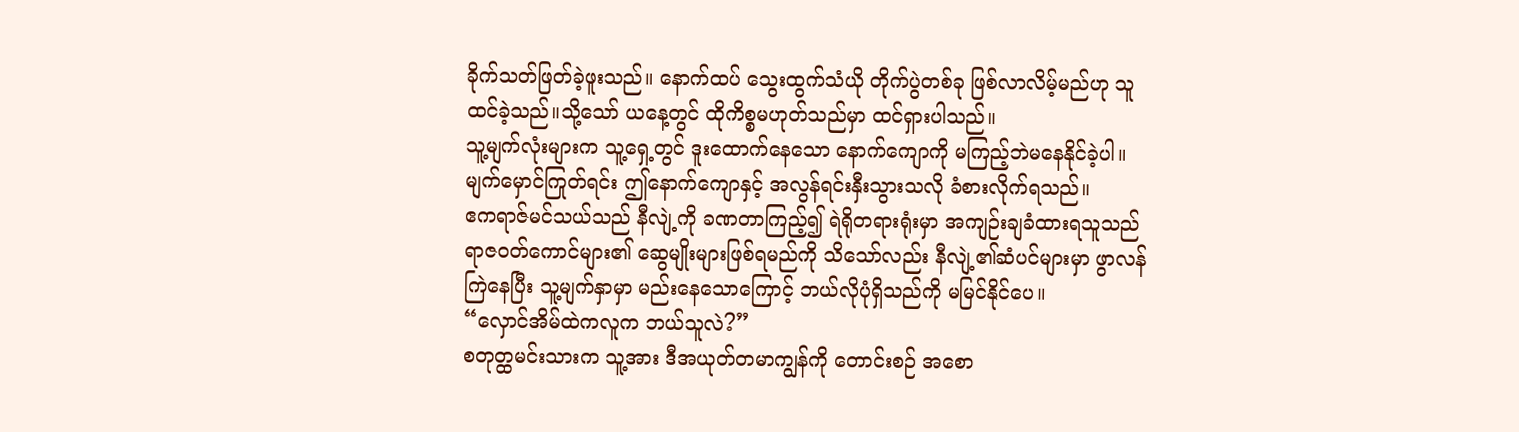ခိုက်သတ်ဖြတ်ခဲ့ဖူးသည်။ နောက်ထပ် သွေးထွက်သံယို တိုက်ပွဲတစ်ခု ဖြစ်လာလိမ့်မည်ဟု သူထင်ခဲ့သည်။သို့သော် ယနေ့တွင် ထိုကိစ္စမဟုတ်သည်မှာ ထင်ရှားပါသည်။
သူ့မျက်လုံးများက သူ့ရှေ့တွင် ဒူးထောက်နေသော နောက်ကျောကို မကြည့်ဘဲမနေနိုင်ခဲ့ပါ။ မျက်မှောင်ကြုတ်ရင်း ဤနောက်ကျောနှင့် အလွန်ရင်းနှီးသွားသလို ခံစားလိုက်ရသည်။
ဧကရာဇ်မင်သယ်သည် နီလျဲ့ကို ခဏတာကြည့်၍ ရဲရိုတရားရုံးမှာ အကျဉ်းချခံထားရသူသည် ရာဇ၀တ်ကောင်များ၏ ဆွေမျိုးများဖြစ်ရမည်ကို သိသော်လည်း နီလျဲ့၏ဆံပင်များမှာ ဖွာလန်ကြဲနေပြီး သူ့မျက်နှာမှာ မည်းနေသောကြောင့် ဘယ်လိုပုံရှိသည်ကို မမြင်နိုင်ပေ။
“လှောင်အိမ်ထဲကလူက ဘယ်သူလဲ?”
စတုတ္ထမင်းသားက သူ့အား ဒီအယုတ်တမာကျွန်ကို တောင်းစဉ် အစော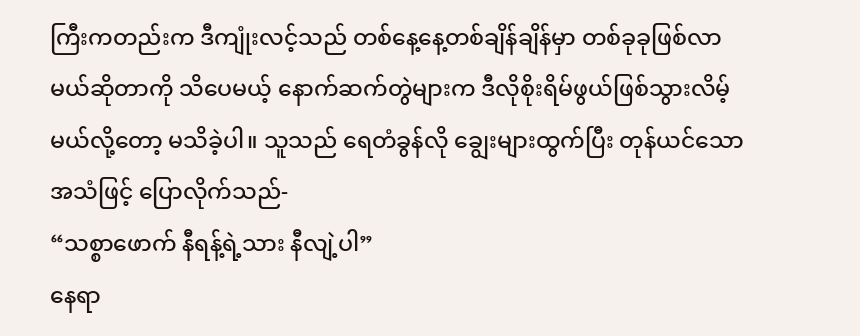ကြီးကတည်းက ဒီကျုံးလင့်သည် တစ်နေ့နေ့တစ်ချိန်ချိန်မှာ တစ်ခုခုဖြစ်လာမယ်ဆိုတာကို သိပေမယ့် နောက်ဆက်တွဲများက ဒီလိုစိုးရိမ်ဖွယ်ဖြစ်သွားလိမ့်မယ်လို့တော့ မသိခဲ့ပါ။ သူသည် ရေတံခွန်လို ချွေးများထွက်ပြီး တုန်ယင်သော အသံဖြင့် ပြောလိုက်သည်-
“သစ္စာဖောက် နီရန့်ရဲ့သား နီလျဲ့ပါ”
နေရာ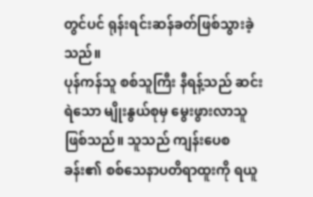တွင်ပင် ရုန်းရင်းဆန်ခတ်ဖြစ်သွားခဲ့သည်။
ပုန်ကန်သူ စစ်သူကြီး နီရန့်သည် ဆင်းရဲသော မျိုးနွယ်စုမှ မွေးဖွားလာသူဖြစ်သည်။ သူသည် ကျန်းပေစခန်း၏ စစ်သေနာပတိရာထူးကို ရယူ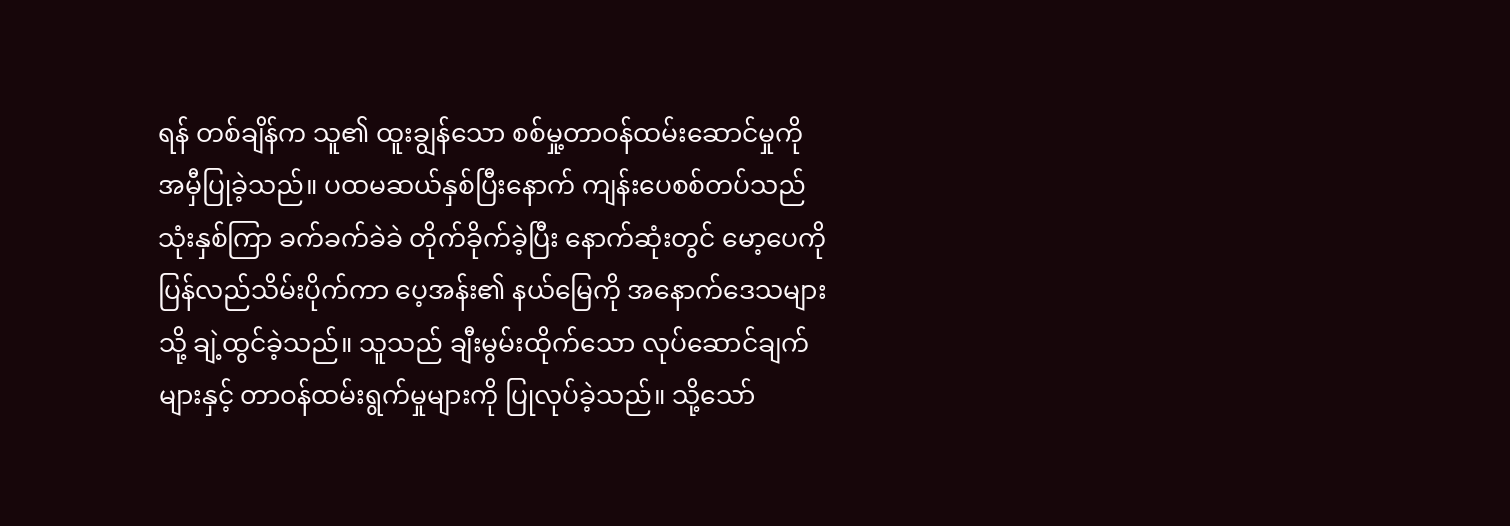ရန် တစ်ချိန်က သူ၏ ထူးချွန်သော စစ်မှု့တာဝန်ထမ်းဆောင်မှုကို အမှီပြုခဲ့သည်။ ပထမဆယ်နှစ်ပြီးနောက် ကျန်းပေစစ်တပ်သည် သုံးနှစ်ကြာ ခက်ခက်ခဲခဲ တိုက်ခိုက်ခဲ့ပြီး နောက်ဆုံးတွင် မော့ပေကို ပြန်လည်သိမ်းပိုက်ကာ ပေ့အန်း၏ နယ်မြေကို အနောက်ဒေသများသို့ ချဲ့ထွင်ခဲ့သည်။ သူသည် ချီးမွမ်းထိုက်သော လုပ်ဆောင်ချက်များနှင့် တာဝန်ထမ်းရွက်မှုများကို ပြုလုပ်ခဲ့သည်။ သို့သော်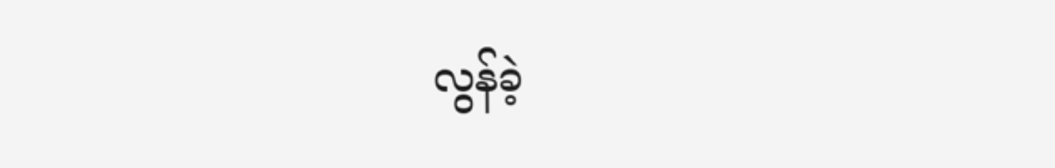လွန်ခဲ့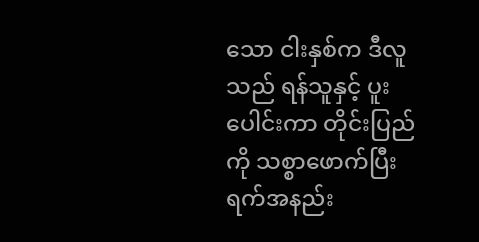သော ငါးနှစ်က ဒီလူသည် ရန်သူနှင့် ပူးပေါင်းကာ တိုင်းပြည်ကို သစ္စာဖောက်ပြီး ရက်အနည်း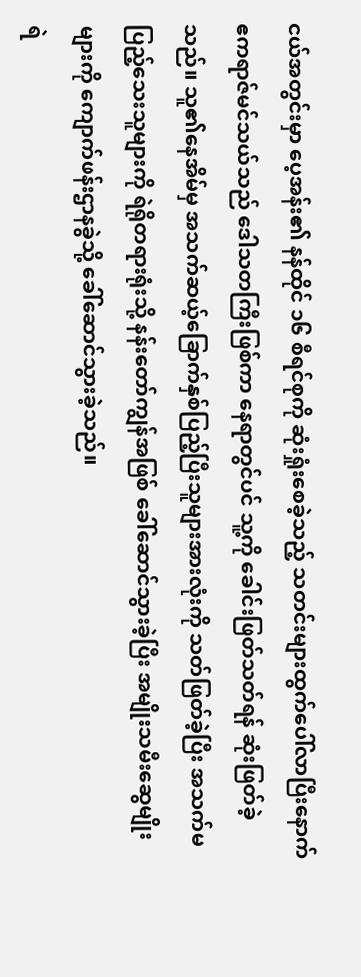ငယ်အတွင်းမှာ ပေ့အန်း၏ နန်ထိုင် ၁၆ စီရင်စုကို ဆုံးရှုံးစေခဲ့သည့် သတင်းများထွက်ပေါ်လာပြီးနောက် ဧကရာဇ်မင်သယ်သည် ဒေါသတကြီးဖြစ်ကာ နေရာတွင်ပင် သူ့ကို ခေါင်းဖြတ်သတ်ရန် ဆုံးဖြတ်ခဲ့သည်။ သူ၏နေအိမ်မှ အသက်ဆယ့်ခြောက်နှစ်ပြည့်ပြီးသူများအားလုံးကို သတ်ဖြတ်ခဲ့ပြီး အသက်မပြည့်သေးသူများကို ရဲရိုတရားရုံးသို့ နန်းတော်ကျွန်အဖြစ် ခေါ်ဆောင်သွားခဲ့ပြီး အမျိုးသမီးဆွေမျိုးများကို ကျောက်ဖန်းဌာနခွဲသို့ ခေါ်ဆောင်သွားခဲ့သည်။
ရဲ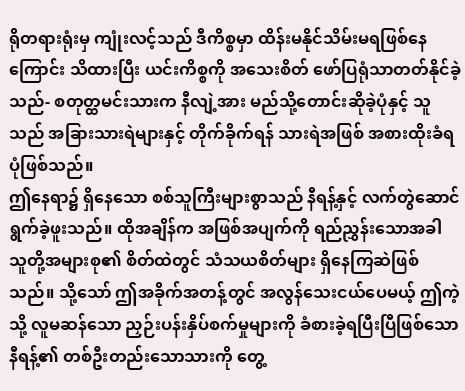ရိုတရားရုံးမှ ကျုံးလင့်သည် ဒီကိစ္စမှာ ထိန်းမနိုင်သိမ်းမရဖြစ်နေကြောင်း သိထားပြီး ယင်းကိစ္စကို အသေးစိတ် ဖော်ပြရုံသာတတ်နိုင်ခဲ့သည်- စတုတ္ထမင်းသားက နီလျဲ့အား မည်သို့တောင်းဆိုခဲ့ပုံနှင့် သူသည် အခြားသားရဲများနှင့် တိုက်ခိုက်ရန် သားရဲအဖြစ် အစားထိုးခံရပုံဖြစ်သည်။
ဤနေရာ၌ ရှိနေသော စစ်သူကြီးများစွာသည် နီရန့်နှင့် လက်တွဲဆောင်ရွက်ခဲ့ဖူးသည်။ ထိုအချိန်က အဖြစ်အပျက်ကို ရည်ညွှန်းသောအခါ သူတို့အများစု၏ စိတ်ထဲတွင် သံသယစိတ်များ ရှိနေကြဆဲဖြစ်သည်။ သို့သော် ဤအခိုက်အတန့်တွင် အလွန်သေးငယ်ပေမယ့် ဤကဲ့သို့ လူမဆန်သော ညှဉ်းပန်းနှိပ်စက်မှုများကို ခံစားခဲ့ရပြီးပြီဖြစ်သော နီရန့်၏ တစ်ဦးတည်းသောသားကို တွေ့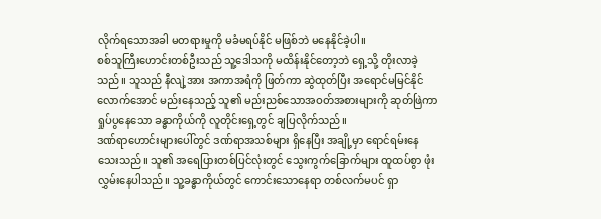လိုက်ရသောအခါ မတရားမှုကို မခံမရပ်နိုင် မဖြစ်ဘဲ မနေနိုင်ခဲ့ပါ။
စစ်သူကြီးဟောင်းတစ်ဦးသည် သူ့ဒေါသကို မထိန်းနိုင်တော့ဘဲ ရှေ့သို့ တိုးလာခဲ့သည်။ သူသည် နီလျဲ့အား အကာအရံကို ဖြတ်ကာ ဆွဲထုတ်ပြီး အရောင်မမြင်နိုင်လောက်အောင် မည်းနေသည့် သူ၏ မည်းညစ်သောအဝတ်အစားများကို ဆုတ်ဖြဲကာ ရှုပ်ပွနေသော ခန္ဓာကိုယ်ကို လူတိုင်းရှေ့တွင် ချပြလိုက်သည်။
ဒဏ်ရာဟောင်းများပေါ်တွင် ဒဏ်ရာအသစ်များ ရှိနေပြီး အချို့မှာ ရောင်ရမ်းနေသေးသည်။ သူ၏ အရေပြားတစ်ပြင်လုံးတွင် သွေးကွက်ခြောက်များ ထူထပ်စွာ ဖုံးလွှမ်းနေပါသည်။ သူ့ခန္ဓာကိုယ်တွင် ကောင်းသောနေရာ တစ်လက်မပင် ရှာ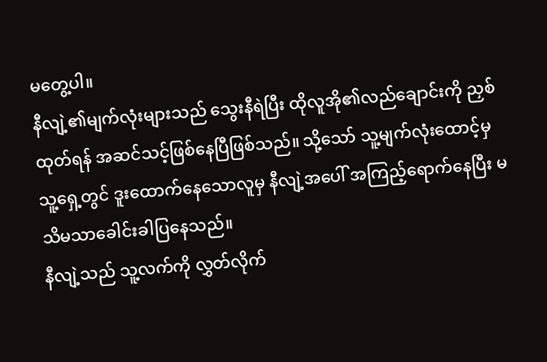မတွေ့ပါ။
နီလျဲ့၏မျက်လုံးများသည် သွေးနီရဲပြီး ထိုလူအို၏လည်ချောင်းကို ညှစ်ထုတ်ရန် အဆင်သင့်ဖြစ်နေပြီဖြစ်သည်။ သို့သော် သူ့မျက်လုံးထောင့်မှ သူ့ရှေ့တွင် ဒူးထောက်နေသောလူမှ နီလျဲ့အပေါ် အကြည့်ရောက်နေပြီး မသိမသာခေါင်းခါပြနေသည်။
နီလျဲ့သည် သူ့လက်ကို လွှတ်လိုက်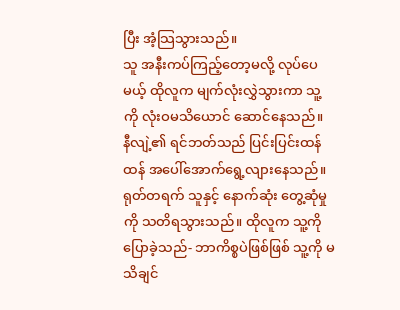ပြီး အံ့သြသွားသည်။
သူ အနီးကပ်ကြည့်တော့မလို့ လုပ်ပေမယ့် ထိုလူက မျက်လုံးလွှဲသွားကာ သူ့ကို လုံးဝမသိယောင် ဆောင်နေသည်။
နီလျဲ့၏ ရင်ဘတ်သည် ပြင်းပြင်းထန်ထန် အပေါ်အောက်ရွေ့လျားနေသည်။ ရုတ်တရက် သူနှင့် နောက်ဆုံး တွေ့ဆုံမှုကို သတိရသွားသည်။ ထိုလူက သူ့ကို ပြောခဲ့သည်- ဘာကိစ္စပဲဖြစ်ဖြစ် သူ့ကို မသိချင်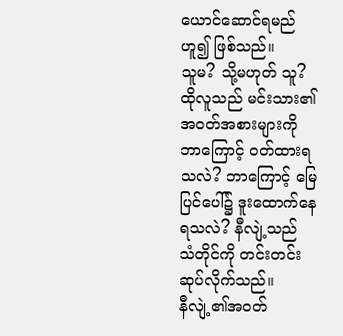ယောင်ဆောင်ရမည်ဟူ၍ ဖြစ်သည်။
သူမ? သို့မဟုတ် သူ?
ထိုလူသည် မင်းသား၏အဝတ်အစားများကို ဘာကြောင့် ဝတ်ထားရသလဲ? ဘာကြောင့် မြေပြင်ပေါ်၌ ဒူးထောက်နေရသလဲ? နီလျဲ့သည် သံတိုင်ကို တင်းတင်းဆုပ်လိုက်သည်။
နီလျဲ့၏အဝတ်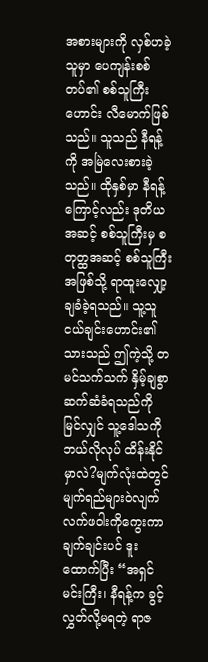အစားများကို လှစ်ဟခဲ့သူမှာ ပေကျန်းစစ်တပ်၏ စစ်သူကြီးဟောင်း လီမောက်ဖြစ်သည်။ သူသည် နီရန့်ကို အမြဲလေးစားခဲ့သည်။ ထိုနှစ်မှာ နီရန့်ကြောင့်လည်း ဒုတိယအဆင့် စစ်သူကြီးမှ စတုတ္ထအဆင့် စစ်သူကြီးအဖြစ်သို့ ရာထူးလျှော့ချခံခဲ့ရသည်။ သူ့သူငယ်ချင်းဟောင်း၏သားသည် ဤကဲ့သို့ တမင်သက်သက် နှိမ့်ချစွာ ဆက်ဆံခံရသည်ကို မြင်လျှင် သူ့ဒေါသကို ဘယ်လိုလုပ် ထိန်းနိုင်မှာလဲ?မျက်လုံးထဲတွင် မျက်ရည်များဝဲလျက် လက်ဖဝါးကိုကွေးကာ ချက်ချင်းပင် ဒူးထောက်ပြီး “အရှင်မင်းကြီး၊ နီရန့်က ခွင့်လွှတ်လို့မရတဲ့ ရာဇ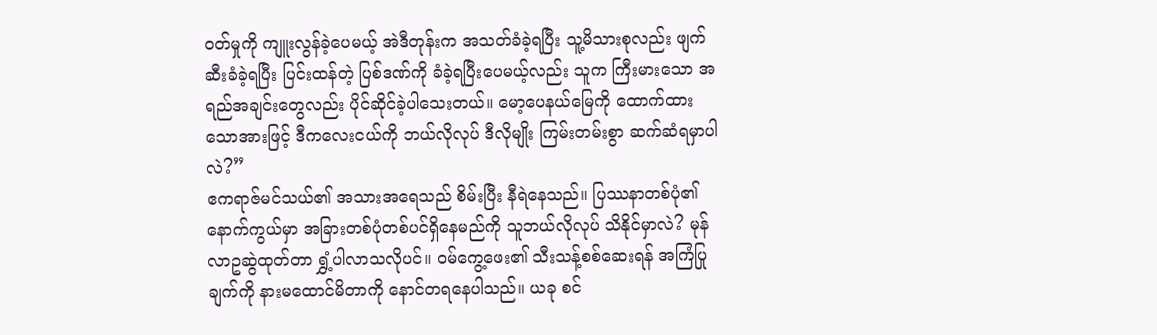ဝတ်မှုကို ကျူးလွန်ခဲ့ပေမယ့် အဲဒီတုန်းက အသတ်ခံခဲ့ရပြီး သူ့မိသားစုလည်း ဖျက်ဆီးခံခဲ့ရပြီး ပြင်းထန်တဲ့ ပြစ်ဒဏ်ကို ခံခဲ့ရပြီးပေမယ့်လည်း သူက ကြီးမားသော အရည်အချင်းတွေလည်း ပိုင်ဆိုင်ခဲ့ပါသေးတယ်။ မော့ပေနယ်မြေကို ထောက်ထားသောအားဖြင့် ဒီကလေးငယ်ကို ဘယ်လိုလုပ် ဒီလိုမျိုး ကြမ်းတမ်းစွာ ဆက်ဆံရမှာပါလဲ?”
ဧကရာဇ်မင်သယ်၏ အသားအရေသည် စိမ်းပြီး နီရဲနေသည်။ ပြဿနာတစ်ပုံ၏ နောက်ကွယ်မှာ အခြားတစ်ပုံတစ်ပင်ရှိနေမည်ကို သူဘယ်လိုလုပ် သိနိုင်မှာလဲ? မုန်လာဥဆွဲထုတ်တာ ရွှံ့ပါလာသလိုပင်။ ဝမ်ကွေ့ဖေး၏ သီးသန့်စစ်ဆေးရန် အကြံပြုချက်ကို နားမထောင်မိတာကို နောင်တရနေပါသည်။ ယခု စင်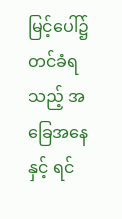မြင့်ပေါ်၌ တင်ခံရသည့် အခြေအနေနှင့် ရင်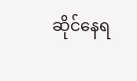ဆိုင်နေရ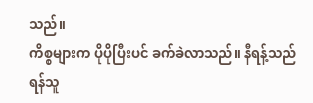သည်။
ကိစ္စများက ပိုပိုပြီးပင် ခက်ခဲလာသည်။ နီရန့်သည် ရန်သူ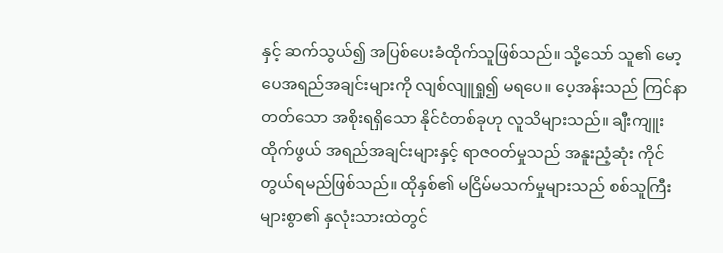နှင့် ဆက်သွယ်၍ အပြစ်ပေးခံထိုက်သူဖြစ်သည်။ သို့သော် သူ၏ မော့ပေအရည်အချင်းများကို လျစ်လျူရှု၍ မရပေ။ ပေ့အန်းသည် ကြင်နာတတ်သော အစိုးရရှိသော နိုင်ငံတစ်ခုဟု လူသိများသည်။ ချီးကျူးထိုက်ဖွယ် အရည်အချင်းများနှင့် ရာဇဝတ်မှုသည် အနူးညံ့ဆုံး ကိုင်တွယ်ရမည်ဖြစ်သည်။ ထိုနှစ်၏ မငြိမ်မသက်မှုများသည် စစ်သူကြီးများစွာ၏ နှလုံးသားထဲတွင်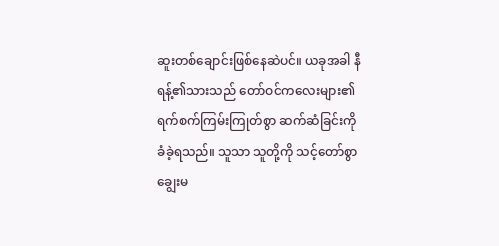ဆူးတစ်ချောင်းဖြစ်နေဆဲပင်။ ယခုအခါ နီရန့်၏သားသည် တော်ဝင်ကလေးများ၏ ရက်စက်ကြမ်းကြုတ်စွာ ဆက်ဆံခြင်းကို ခံခဲ့ရသည်။ သူသာ သူတို့ကို သင့်တော်စွာ ချွေးမ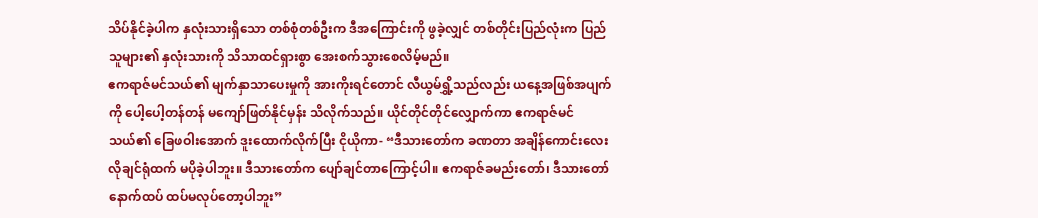သိပ်နိုင်ခဲ့ပါက နှလုံးသားရှိသော တစ်စုံတစ်ဦးက ဒီအကြောင်းကို ဖွခဲ့လျှင် တစ်တိုင်းပြည်လုံးက ပြည်သူများ၏ နှလုံးသားကို သိသာထင်ရှားစွာ အေးစက်သွားစေလိမ့်မည်။
ဧကရာဇ်မင်သယ်၏ မျက်နှာသာပေးမှုကို အားကိုးရင်တောင် လီယွမ်ရွှိ့သည်လည်း ယနေ့အဖြစ်အပျက်ကို ပေါ့ပေါ့တန်တန် မကျော်ဖြတ်နိုင်မှန်း သိလိုက်သည်။ ယိုင်တိုင်တိုင်လျှောက်ကာ ဧကရာဇ်မင်သယ်၏ ခြေဖဝါးအောက် ဒူးထောက်လိုက်ပြီး ငိုယိုကာ- “ဒီသားတော်က ခဏတာ အချိန်ကောင်းလေး လိုချင်ရုံထက် မပိုခဲ့ပါဘူး။ ဒီသားတော်က ပျော်ချင်တာကြောင့်ပါ။ ဧကရာဇ်ခမည်းတော်၊ ဒီသားတော် နောက်ထပ် ထပ်မလုပ်တော့ပါဘူး”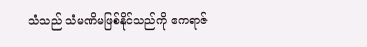သံသည် သံမဏိမဖြစ်နိုင်သည်ကို ဧကရာဇ်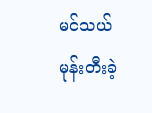မင်သယ် မုန်းတီးခဲ့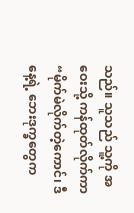သည်။ သူသည် သူ့ကို အဝေးသို့ ကန်ထုတ်လိုက်ကာ “မိုက်မဲလိုက်တဲ့ကောင်၊ ဒီနေ့ရဲ့ ဘေးဒုက္ခတွေက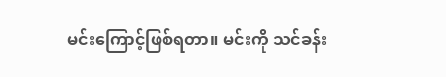မင်းကြောင့်ဖြစ်ရတာ။ မင်းကို သင်ခန်း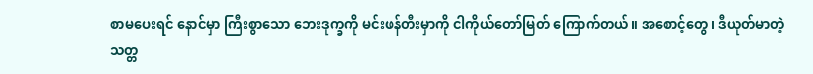စာမပေးရင် နောင်မှာ ကြီးစွာသော ဘေးဒုက္ခကို မင်းဖန်တီးမှာကို ငါကိုယ်တော်မြတ် ကြောက်တယ်။ အစောင့်တွေ၊ ဒီယုတ်မာတဲ့သတ္တ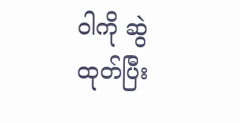ဝါကို ဆွဲထုတ်ပြီး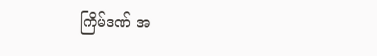ကြိမ်ဒဏ် အ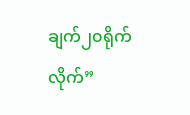ချက်၂၀ရိုက်လိုက်”